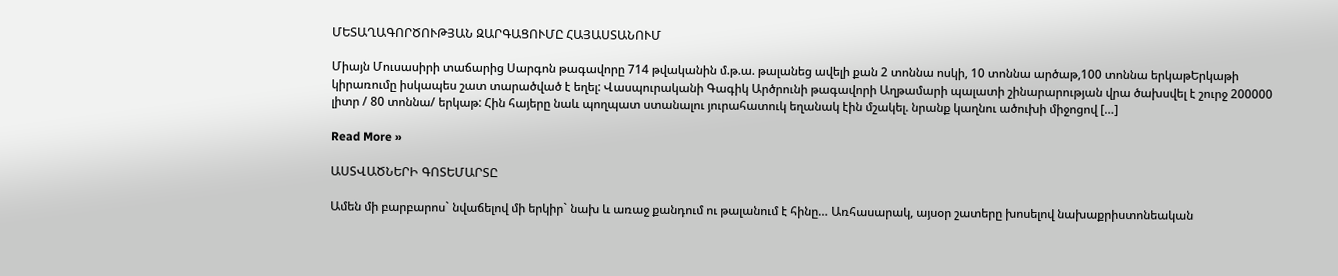ՄԵՏԱՂԱԳՈՐԾՈՒԹՅԱՆ ԶԱՐԳԱՑՈՒՄԸ ՀԱՅԱՍՏԱՆՈՒՄ

Միայն Մուսասիրի տաճարից Սարգոն թագավորը 714 թվականին մ.թ.ա. թալանեց ավելի քան 2 տոննա ոսկի, 10 տոննա արծաթ,100 տոննա երկաթԵրկաթի կիրառումը իսկապես շատ տարածված է եղել: Վասպուրականի Գագիկ Արծրունի թագավորի Աղթամարի պալատի շինարարության վրա ծախսվել է շուրջ 200000 լիտր / 80 տոննա/ երկաթ: Հին հայերը նաև պողպատ ստանալու յուրահատուկ եղանակ էին մշակել. նրանք կաղնու ածուխի միջոցով […]

Read More »

ԱՍՏՎԱԾՆԵՐԻ ԳՈՏԵՄԱՐՏԸ

Ամեն մի բարբարոս` նվաճելով մի երկիր` նախ և առաջ քանդում ու թալանում է հինը… Առհասարակ, այսօր շատերը խոսելով նախաքրիստոնեական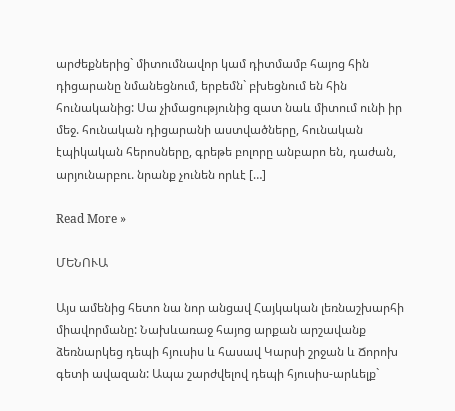արժեքներից` միտումնավոր կամ դիտմամբ հայոց հին դիցարանը նմանեցնում, երբեմն` բխեցնում են հին հունականից: Սա չիմացությունից զատ նաև միտում ունի իր մեջ. հունական դիցարանի աստվածները, հունական էպիկական հերոսները, գրեթե բոլորը անբարո են, դաժան, արյունարբու. նրանք չունեն որևէ […]

Read More »

ՄԵՆՈՒԱ

Այս ամենից հետո նա նոր անցավ Հայկական լեռնաշխարհի միավորմանը: Նախևառաջ հայոց արքան արշավանք ձեռնարկեց դեպի հյուսիս և հասավ Կարսի շրջան և Ճորոխ գետի ավազան: Ապա շարժվելով դեպի հյուսիս-արևելք`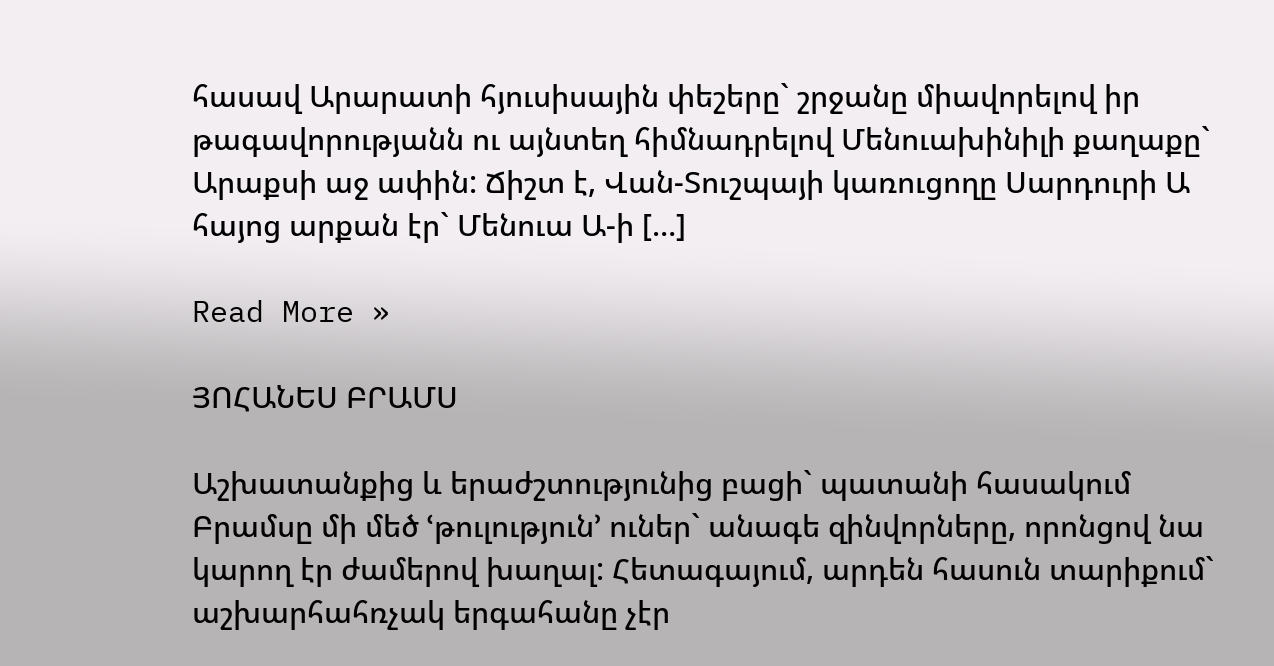հասավ Արարատի հյուսիսային փեշերը` շրջանը միավորելով իր թագավորությանն ու այնտեղ հիմնադրելով Մենուախինիլի քաղաքը` Արաքսի աջ ափին: Ճիշտ է, Վան-Տուշպայի կառուցողը Սարդուրի Ա հայոց արքան էր` Մենուա Ա-ի […]

Read More »

ՅՈՀԱՆԵՍ ԲՐԱՄՍ

Աշխատանքից և երաժշտությունից բացի` պատանի հասակում Բրամսը մի մեծ ՙթուլություն՚ ուներ` անագե զինվորները, որոնցով նա կարող էր ժամերով խաղալ: Հետագայում, արդեն հասուն տարիքում` աշխարհահռչակ երգահանը չէր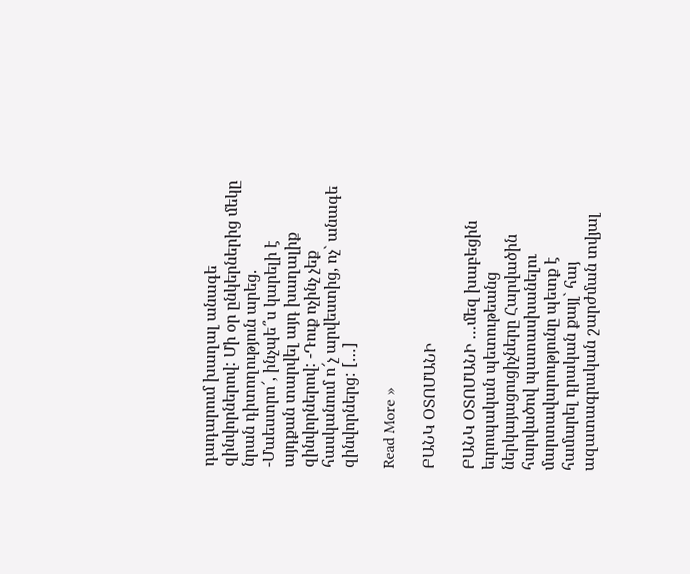դադարում խաղալ անագե զինվորներով: Մի օր ընկերներից մեկը նրան դիտողություն արեց. -Մաեստրո՜, ինչպե՞ս կարելի է այդքան տարվել այդ խաղալիք զինվորներով: -Դուք ոչինչ չեք հասկանում ո՜չ արվեստից, ոչ` անագե զինվորներց: […]

Read More »

ԲԱՆԿ ՕՏՈՄԱՆԻ

ԲԱՆԿ ՕՏՈՄԱՆԻ …մեզ խաբեցին եւրոպական պետութեանց ներկայացուցիչները Հարվածին հարվածով պատասխանելու մարտավարությունը պետք է համարել դրական քայլ` հայ ազատագրական շարժման տվյալ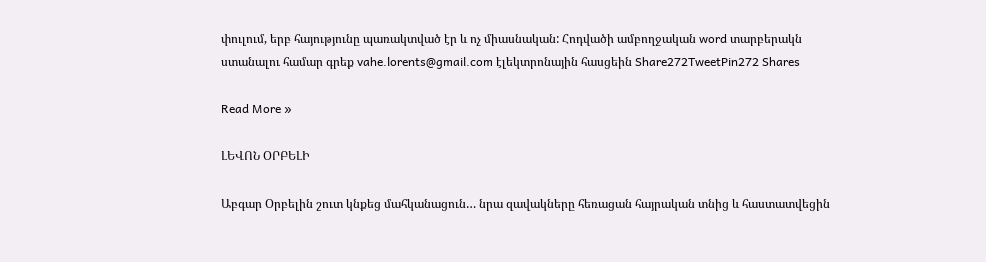փուլում, երբ հայությունը պառակտված էր և ոչ միասնական: Հոդվածի ամբողջական word տարբերակն ստանալու համար գրեք vahe.lorents@gmail.com էլեկտրոնային հասցեին Share272TweetPin272 Shares

Read More »

ԼԵՎՈՆ ՕՐԲԵԼԻ

Աբգար Օրբելին շուտ կնքեց մահկանացուն… նրա զավակները հեռացան հայրական տնից և հաստատվեցին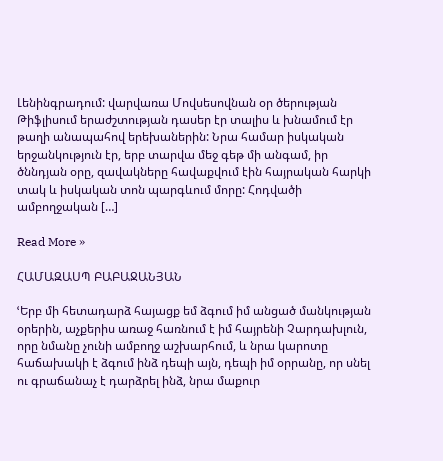Լենինգրադում: վարվառա Մովսեսովնան օր ծերության Թիֆլիսում երաժշտության դասեր էր տալիս և խնամում էր թաղի անապահով երեխաներին: Նրա համար իսկական երջանկություն էր, երբ տարվա մեջ գեթ մի անգամ, իր ծննդյան օրը, զավակները հավաքվում էին հայրական հարկի տակ և իսկական տոն պարգևում մորը: Հոդվածի ամբողջական […]

Read More »

ՀԱՄԱԶԱՍՊ ԲԱԲԱՋԱՆՅԱՆ

ՙԵրբ մի հետադարձ հայացք եմ ձգում իմ անցած մանկության օրերին, աչքերիս առաջ հառնում է իմ հայրենի Չարդախլուն, որը նմանը չունի ամբողջ աշխարհում, և նրա կարոտը հաճախակի է ձգում ինձ դեպի այն, դեպի իմ օրրանը, որ սնել ու գրաճանաչ է դարձրել ինձ, նրա մաքուր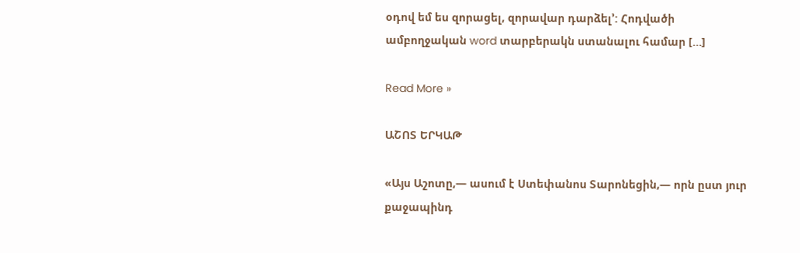օդով եմ ես զորացել, զորավար դարձել՚: Հոդվածի ամբողջական word տարբերակն ստանալու համար […]

Read More »

ԱՇՈՏ ԵՐԿԱԹ

«Այս Աշոտը,— ասում է Ստեփանոս Տարոնեցին,— որն ըստ յուր քաջապինդ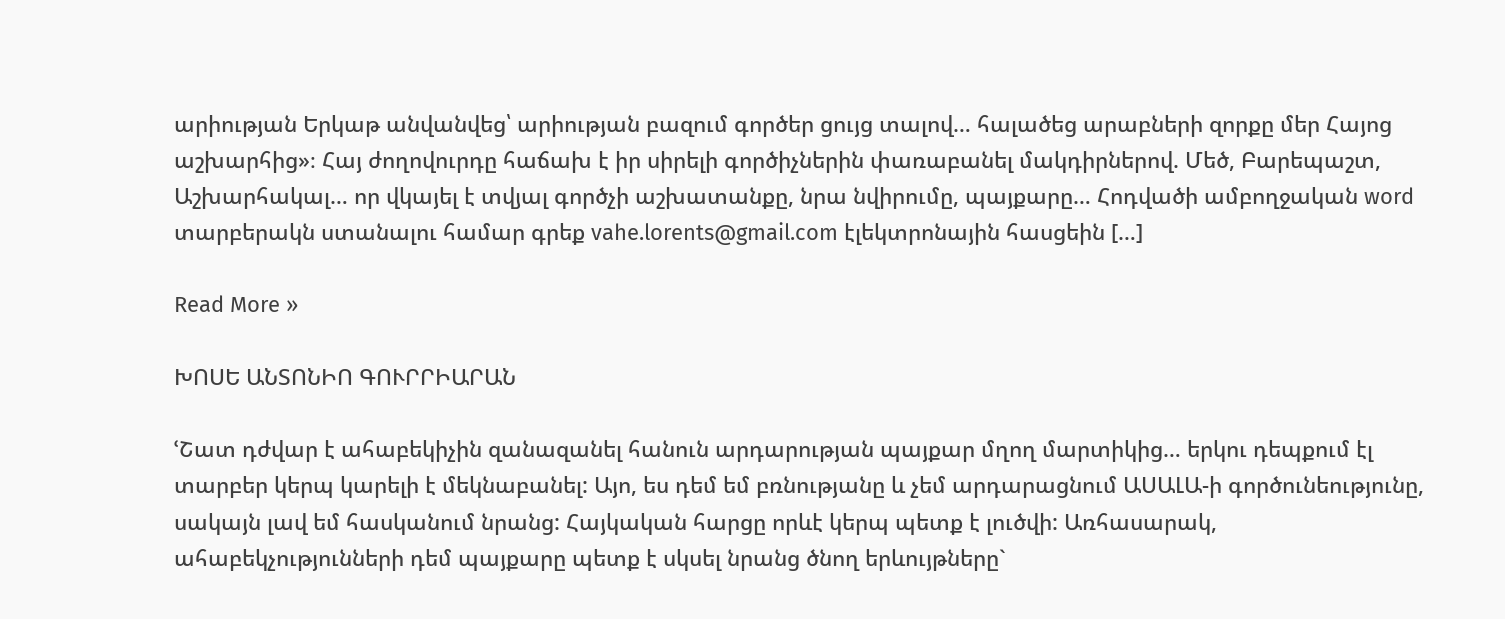արիության Երկաթ անվանվեց՝ արիության բազում գործեր ցույց տալով… հալածեց արաբների զորքը մեր Հայոց աշխարհից»։ Հայ ժողովուրդը հաճախ է իր սիրելի գործիչներին փառաբանել մակդիրներով. Մեծ, Բարեպաշտ, Աշխարհակալ… որ վկայել է տվյալ գործչի աշխատանքը, նրա նվիրումը, պայքարը… Հոդվածի ամբողջական word տարբերակն ստանալու համար գրեք vahe.lorents@gmail.com էլեկտրոնային հասցեին […]

Read More »

ԽՈՍԵ ԱՆՏՈՆԻՈ ԳՈՒՐՐԻԱՐԱՆ

ՙՇատ դժվար է ահաբեկիչին զանազանել հանուն արդարության պայքար մղող մարտիկից… երկու դեպքում էլ տարբեր կերպ կարելի է մեկնաբանել: Այո, ես դեմ եմ բռնությանը և չեմ արդարացնում ԱՍԱԼԱ-ի գործունեությունը, սակայն լավ եմ հասկանում նրանց: Հայկական հարցը որևէ կերպ պետք է լուծվի: Առհասարակ, ահաբեկչությունների դեմ պայքարը պետք է սկսել նրանց ծնող երևույթները`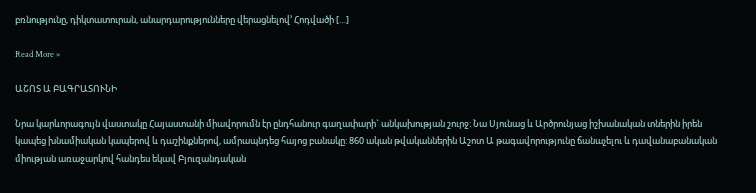բռնությունը, դիկտատուրան, անարդարությունները վերացնելով՚ Հոդվածի […]

Read More »

ԱՇՈՏ Ա ԲԱԳՐԱՏՈՒՆԻ

Նրա կարևորագույն վաստակը Հայաստանի միավորումն էր ընդհանուր գաղափարի` անկախության շուրջ: Նա Սյունաց և Արծրունյաց իշխանական տներին իրեն կապեց խնամիական կապերով և դաշինքներով, ամրապնդեց հայոց բանակը: 860 ական թվականներին Աշոտ Ա թագավորությունը ճանաչելու և դավանաբանական միության առաջարկով հանդես եկավ Բյուզանդական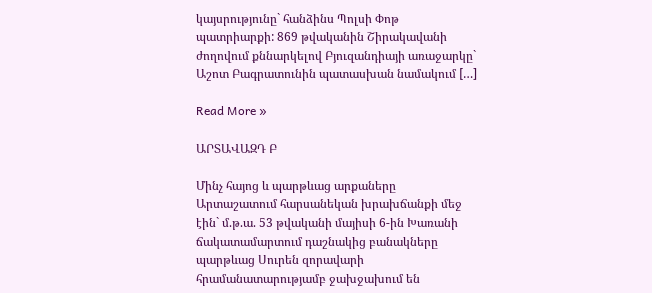կայսրությունը` հանձինս Պոլսի Փոթ պատրիարքի: 869 թվականին Շիրակավանի ժողովում քննարկելով Բյուզանդիայի առաջարկը` Աշոտ Բագրատունին պատասխան նամակում […]

Read More »

ԱՐՏԱՎԱԶԴ Բ

Մինչ հայոց և պարթևաց արքաները Արտաշատում հարսանեկան խրախճանքի մեջ էին` մ.թ.ա. 53 թվականի մայիսի 6-ին Խառանի ճակատամարտում դաշնակից բանակները պարթևաց Սուրեն զորավարի հրամանատարությամբ ջախջախում են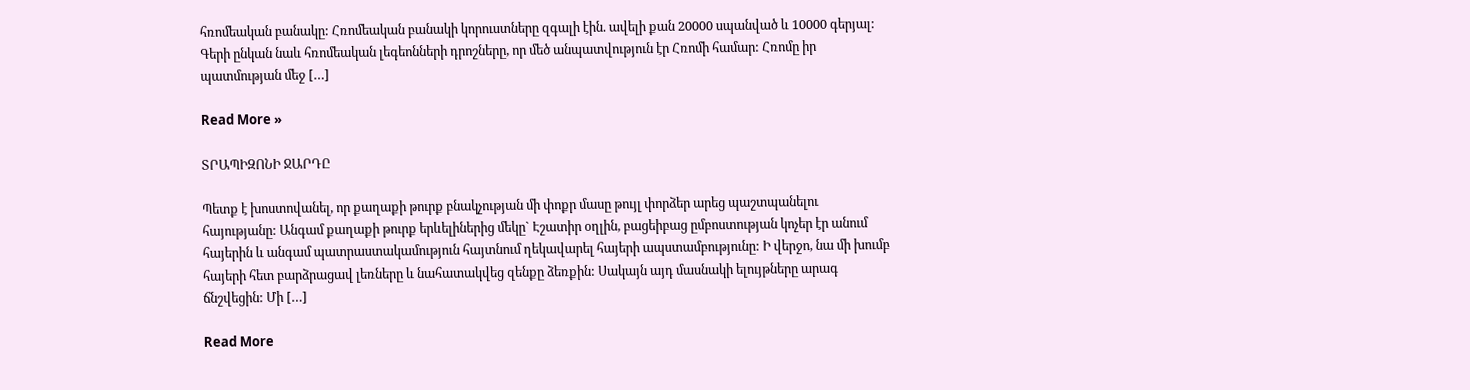հռոմեական բանակը: Հռոմեական բանակի կորուստները զգալի էին. ավելի քան 20000 սպանված և 10000 գերյալ: Գերի ընկան նաև հռոմեական լեգեոնների դրոշները, որ մեծ անպատվություն էր Հռոմի համար: Հռոմը իր պատմության մեջ […]

Read More »

ՏՐԱՊԻԶՈՆԻ ՋԱՐԴԸ

Պետք է խոստովանել, որ քաղաքի թուրք բնակչության մի փոքր մասը թույլ փորձեր արեց պաշտպանելու հայությանը: Անգամ քաղաքի թուրք երևելիներից մեկը` Էշատիր օղլին, բացեիբաց ըմբոստության կոչեր էր անում հայերին և անգամ պատրաստակամություն հայտնում ղեկավարել հայերի ապստամբությունը: Ի վերջո, նա մի խումբ հայերի հետ բարձրացավ լեռները և նահատակվեց զենքը ձեռքին: Սակայն այդ մասնակի ելույթները արագ ճնշվեցին: Մի […]

Read More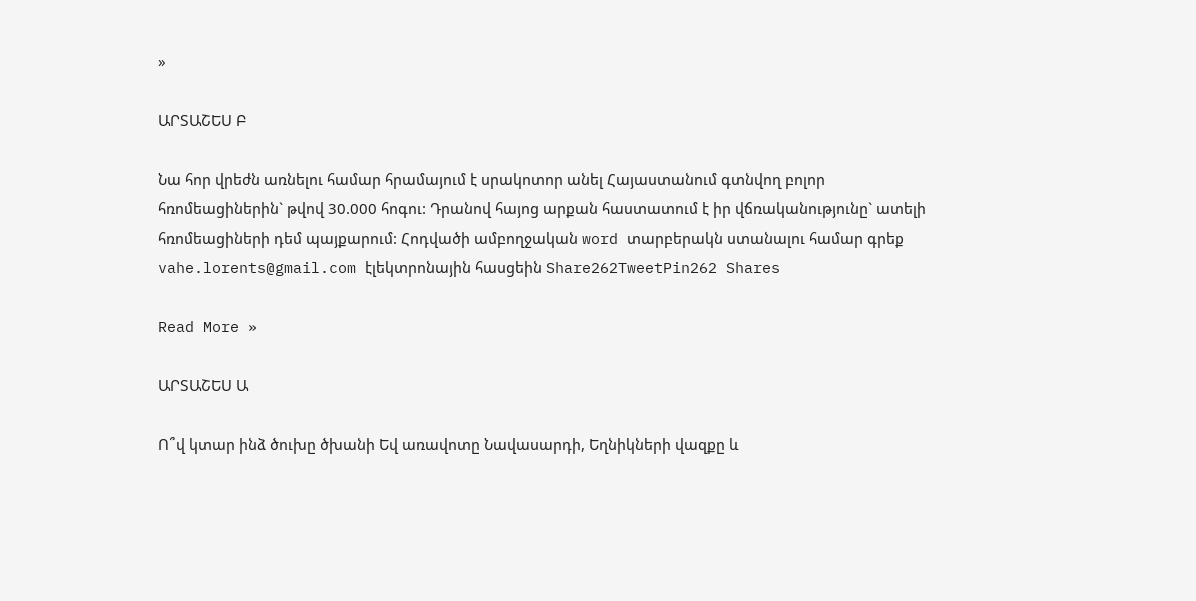»

ԱՐՏԱՇԵՍ Բ

Նա հոր վրեժն առնելու համար հրամայում է սրակոտոր անել Հայաստանում գտնվող բոլոր հռոմեացիներին` թվով 30.000 հոգու: Դրանով հայոց արքան հաստատում է իր վճռականությունը` ատելի հռոմեացիների դեմ պայքարում: Հոդվածի ամբողջական word տարբերակն ստանալու համար գրեք vahe.lorents@gmail.com էլեկտրոնային հասցեին Share262TweetPin262 Shares

Read More »

ԱՐՏԱՇԵՍ Ա

Ո՞վ կտար ինձ ծուխը ծխանի Եվ առավոտը Նավասարդի, Եղնիկների վազքը և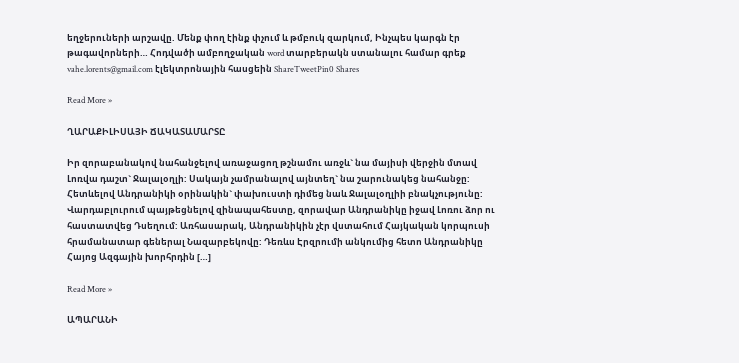եղջերուների արշավը. Մենք փող էինք փչում և թմբուկ զարկում, Ինչպես կարգն էր թագավորների… Հոդվածի ամբողջական word տարբերակն ստանալու համար գրեք vahe.lorents@gmail.com էլեկտրոնային հասցեին ShareTweetPin0 Shares

Read More »

ՂԱՐԱՔԻԼԻՍԱՅԻ ՃԱԿԱՏԱՄԱՐՏԸ

Իր զորաբանակով նահանջելով առաջացող թշնամու առջև` նա մայիսի վերջին մտավ Լոռվա դաշտ` Ջալալօղլի: Սակայն չամրանալով այնտեղ` նա շարունակեց նահանջը: Հետևելով Անդրանիկի օրինակին` փախուստի դիմեց նաև Ջալալօղլիի բնակչությունը: Վարդաբլուրում պայթեցնելով զինապահեստը, զորավար Անդրանիկը իջավ Լոռու ձոր ու հաստատվեց Դսեղում: Առհասարակ, Անդրանիկին չէր վստահում Հայկական կորպուսի հրամանատար գեներալ Նազարբեկովը: Դեռևս Էրզրումի անկումից հետո Անդրանիկը Հայոց Ազգային խորհրդին […]

Read More »

ԱՊԱՐԱՆԻ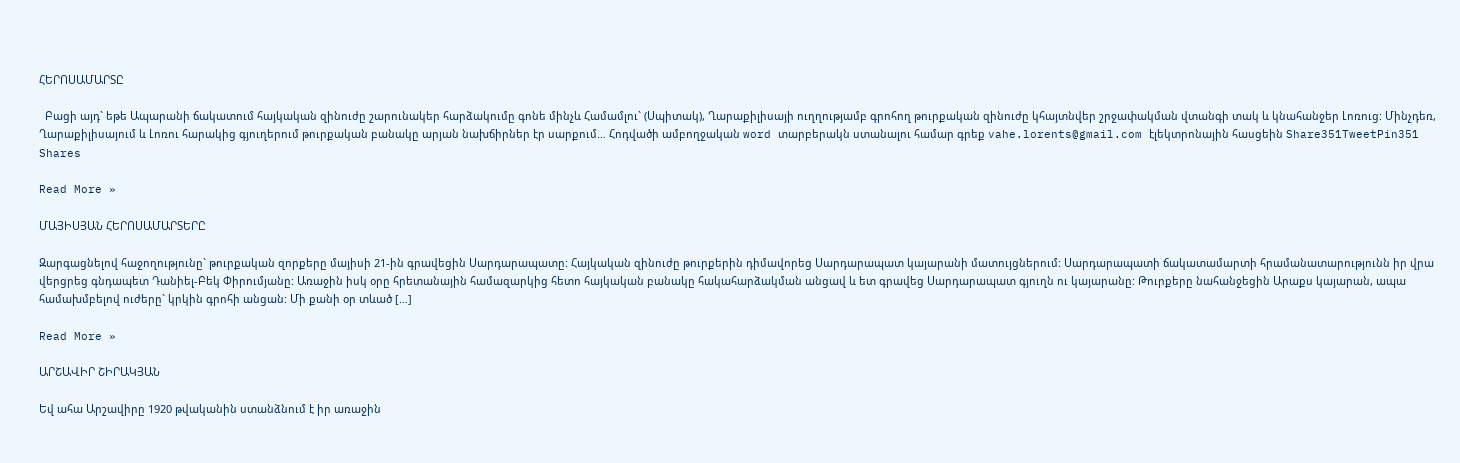ՀԵՐՈՍԱՄԱՐՏԸ

  Բացի այդ` եթե Ապարանի ճակատում հայկական զինուժը շարունակեր հարձակումը գոնե մինչև Համամլու` (Սպիտակ), Ղարաքիլիսայի ուղղությամբ գրոհող թուրքական զինուժը կհայտնվեր շրջափակման վտանգի տակ և կնահանջեր Լոռուց: Մինչդեռ, Ղարաքիլիսայում և Լոռու հարակից գյուղերում թուրքական բանակը արյան նախճիրներ էր սարքում… Հոդվածի ամբողջական word տարբերակն ստանալու համար գրեք vahe.lorents@gmail.com էլեկտրոնային հասցեին Share351TweetPin351 Shares

Read More »

ՄԱՅԻՍՅԱՆ ՀԵՐՈՍԱՄԱՐՏԵՐԸ

Զարգացնելով հաջողությունը` թուրքական զորքերը մայիսի 21-ին գրավեցին Սարդարապատը: Հայկական զինուժը թուրքերին դիմավորեց Սարդարապատ կայարանի մատույցներում: Սարդարապատի ճակատամարտի հրամանատարությունն իր վրա վերցրեց գնդապետ Դանիել-Բեկ Փիրումյանը: Առաջին իսկ օրը հրետանային համազարկից հետո հայկական բանակը հակահարձակման անցավ և ետ գրավեց Սարդարապատ գյուղն ու կայարանը: Թուրքերը նահանջեցին Արաքս կայարան, ապա համախմբելով ուժերը` կրկին գրոհի անցան: Մի քանի օր տևած […]

Read More »

ԱՐՇԱՎԻՐ ՇԻՐԱԿՅԱՆ

Եվ ահա Արշավիրը 1920 թվականին ստանձնում է իր առաջին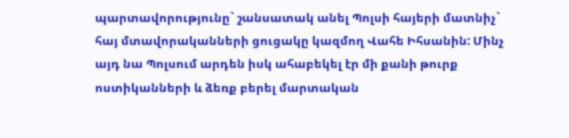պարտավորությունը` շանսատակ անել Պոլսի հայերի մատնիչ` հայ մտավորականների ցուցակը կազմող Վահե Իհսանին: Մինչ այդ նա Պոլսում արդեն իսկ ահաբեկել էր մի քանի թուրք ոստիկանների և ձեռք բերել մարտական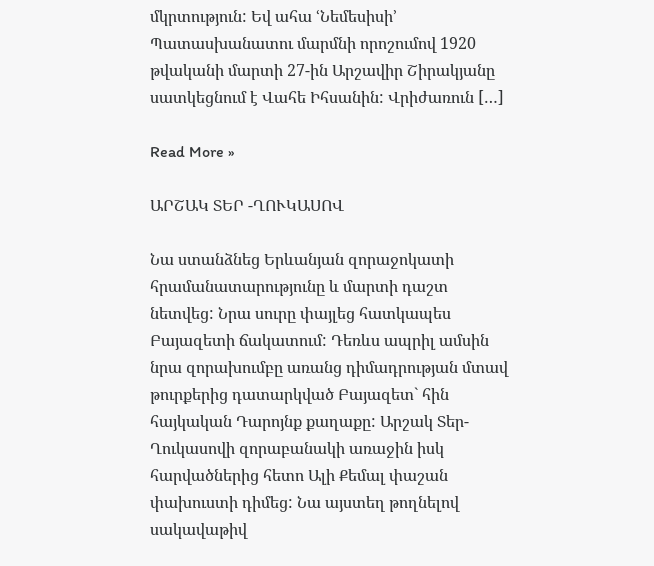մկրտություն: Եվ ահա ՙՆեմեսիսի՚ Պատասխանատու մարմնի որոշումով 1920 թվականի մարտի 27-ին Արշավիր Շիրակյանը սատկեցնում է Վահե Իհսանին: Վրիժառուն […]

Read More »

ԱՐՇԱԿ ՏԵՐ -ՂՈՒԿԱՍՈՎ

Նա ստանձնեց Երևանյան զորաջոկատի հրամանատարությունը և մարտի դաշտ նետվեց: Նրա սուրը փայլեց հատկապես Բայազետի ճակատում: Դեռևս ապրիլ ամսին նրա զորախումբը առանց դիմադրության մտավ թուրքերից դատարկված Բայազետ` հին հայկական Դարոյնք քաղաքը: Արշակ Տեր-Ղուկասովի զորաբանակի առաջին իսկ հարվածներից հետո Ալի Քեմալ փաշան փախուստի դիմեց: Նա այստեղ թողնելով սակավաթիվ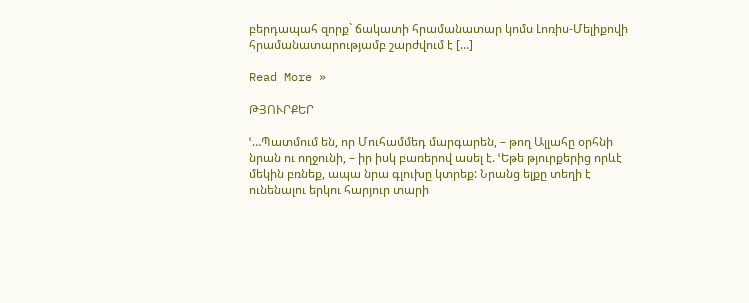բերդապահ զորք` ճակատի հրամանատար կոմս Լոռիս-Մելիքովի հրամանատարությամբ շարժվում է […]

Read More »

ԹՅՈՒՐՔԵՐ

ՙ…Պատմում են, որ Մուհամմեդ մարգարեն, – թող Ալլահը օրհնի նրան ու ողջունի, – իր իսկ բառերով ասել է. ՙԵթե թյուրքերից որևէ մեկին բռնեք, ապա նրա գլուխը կտրեք: Նրանց ելքը տեղի է ունենալու երկու հարյուր տարի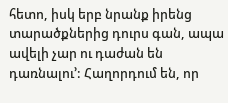հետո, իսկ երբ նրանք իրենց տարածքներից դուրս գան, ապա ավելի չար ու դաժան են դառնալու՚: Հաղորդում են, որ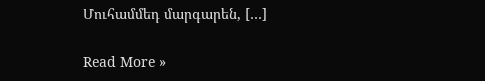Մուհամմեդ մարգարեն, […]

Read More »